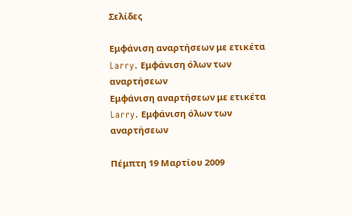Σελίδες

Εμφάνιση αναρτήσεων με ετικέτα Larry. Εμφάνιση όλων των αναρτήσεων
Εμφάνιση αναρτήσεων με ετικέτα Larry. Εμφάνιση όλων των αναρτήσεων

Πέμπτη 19 Μαρτίου 2009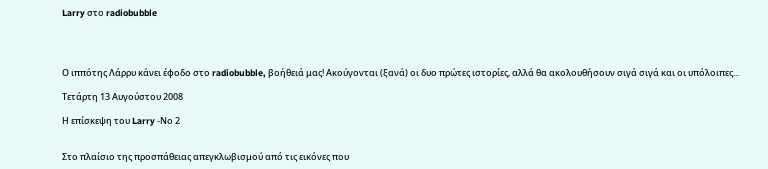Larry στο radiobubble




Ο ιππότης Λάρρυ κάνει έφοδο στο radiobubble, βοήθειά μας! Ακούγονται (ξανά) οι δυο πρώτες ιστορίες, αλλά θα ακολουθήσουν σιγά σιγά και οι υπόλοιπες...

Τετάρτη 13 Αυγούστου 2008

Η επίσκεψη του Larry -Νο 2


Στο πλαίσιο της προσπάθειας απεγκλωβισμού από τις εικόνες που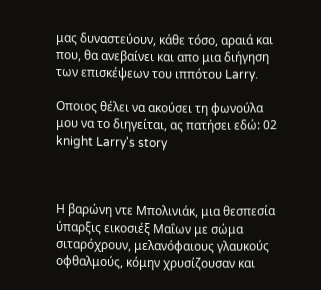μας δυναστεύουν, κάθε τόσο, αραιά και που, θα ανεβαίνει και απο μια διήγηση των επισκέψεων του ιππότου Larry.

Οποιος θέλει να ακούσει τη φωνούλα μου να το διηγείται, ας πατήσει εδώ: 02 knight Larry's story



Η βαρώνη ντε Μπολινιάκ, μια θεσπεσία ύπαρξις εικοσιέξ Μαΐων με σώμα σιταρόχρουν, μελανόφαιους γλαυκούς οφθαλμούς, κόμην χρυσίζουσαν και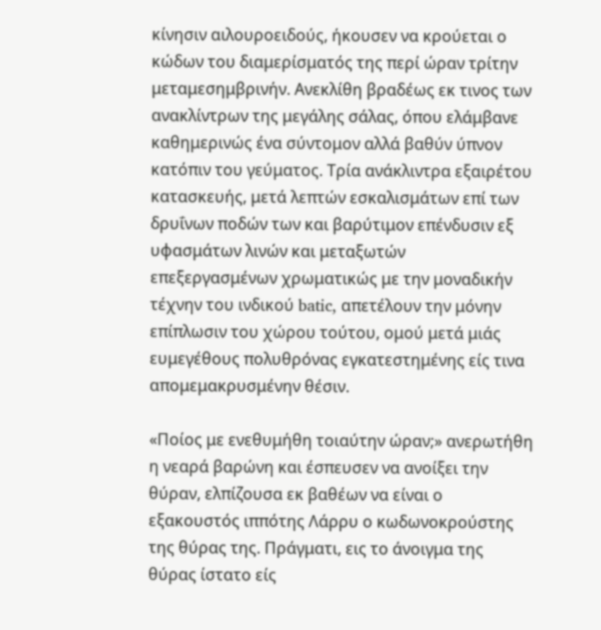κίνησιν αιλουροειδούς, ήκουσεν να κρούεται ο κώδων του διαμερίσματός της περί ώραν τρίτην μεταμεσημβρινήν. Ανεκλίθη βραδέως εκ τινος των ανακλίντρων της μεγάλης σάλας, όπου ελάμβανε καθημερινώς ένα σύντομον αλλά βαθύν ύπνον κατόπιν του γεύματος. Τρία ανάκλιντρα εξαιρέτου κατασκευής, μετά λεπτών εσκαλισμάτων επί των δρυΐνων ποδών των και βαρύτιμον επένδυσιν εξ υφασμάτων λινών και μεταξωτών επεξεργασμένων χρωματικώς με την μοναδικήν τέχνην του ινδικού batic, απετέλουν την μόνην επίπλωσιν του χώρου τούτου, ομού μετά μιάς ευμεγέθους πολυθρόνας εγκατεστημένης είς τινα απομεμακρυσμένην θέσιν.

«Ποίος με ενεθυμήθη τοιαύτην ώραν;» ανερωτήθη η νεαρά βαρώνη και έσπευσεν να ανοίξει την θύραν, ελπίζουσα εκ βαθέων να είναι ο εξακουστός ιππότης Λάρρυ ο κωδωνοκρούστης της θύρας της. Πράγματι, εις το άνοιγμα της θύρας ίστατο είς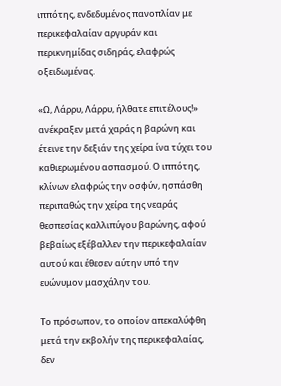ιππότης, ενδεδυμένος πανοπλίαν με περικεφαλαίαν αργυράν και περικνημίδας σιδηράς, ελαφρώς οξειδωμένας.

«Ω, Λάρρυ, Λάρρυ, ήλθατε επιτέλους!» ανέκραξεν μετά χαράς η βαρώνη και έτεινε την δεξιάν της χείρα ίνα τύχει του καθιερωμένου ασπασμού. Ο ιππότης, κλίνων ελαφρώς την οσφύν, ησπάσθη περιπαθώς την χείρα της νεαράς θεσπεσίας καλλιπύγου βαρώνης, αφού βεβαίως εξέβαλλεν την περικεφαλαίαν αυτού και έθεσεν αύτην υπό την ευώνυμον μασχάλην του.

Το πρόσωπον, το οποίον απεκαλύφθη μετά την εκβολήν της περικεφαλαίας, δεν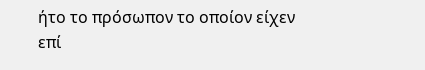ήτο το πρόσωπον το οποίον είχεν επί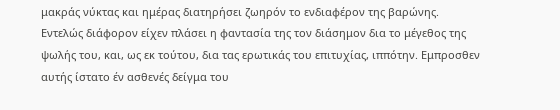μακράς νύκτας και ημέρας διατηρήσει ζωηρόν το ενδιαφέρον της βαρώνης. Εντελώς διάφορον είχεν πλάσει η φαντασία της τον διάσημον δια το μέγεθος της ψωλής του, και, ως εκ τούτου, δια τας ερωτικάς του επιτυχίας, ιππότην. Εμπροσθεν αυτής ίστατο έν ασθενές δείγμα του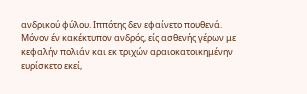ανδρικού φύλου. Ιππότης δεν εφαίνετο πουθενά. Μόνον έν κακέκτυπον ανδρός, είς ασθενής γέρων με κεφαλήν πολιάν και εκ τριχών αραιοκατοικημένην ευρίσκετο εκεί,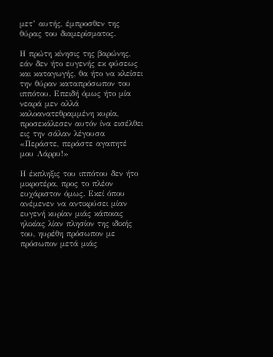μετ’ αυτής, έμπροσθεν της θύρας του διαμερίσματος.

Η πρώτη κίνησις της βαρώνης, εάν δεν ήτο ευγενής εκ φύσεως και καταγωγής, θα ήτο να κλείσει την θύραν καταπρόσωπον του ιππότου. Επειδή όμως ήτο μία νεαρά μεν αλλά καλοανατεθραμμένη κυρία, προσεκάλεσεν αυτόν ίνα εισέλθει εις την σάλαν λέγουσα «Περάστε, περάστε αγαπητέ μου Λάρρυ!»

Η έκπληξις του ιππότου δεν ήτο μικροτέρα, προς το πλέον ευχάριστον όμως. Εκεί όπου ανέμενεν να αντικρύσει μίαν ευγενή κυρίαν μιάς κάποιας ηλικίας λίαν πλησίον της ιδικής του, ηυρέθη πρόσωπον με πρόσωπον μετά μιάς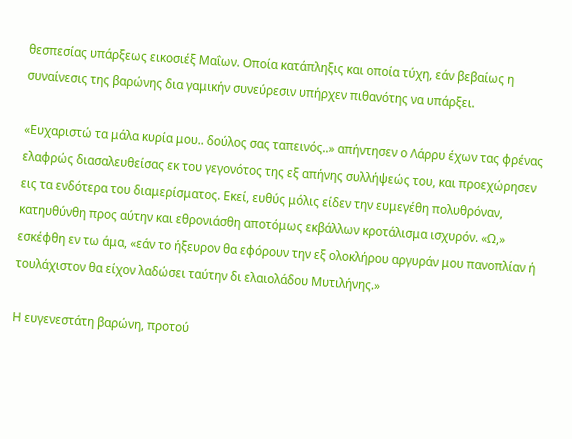θεσπεσίας υπάρξεως εικοσιέξ Μαΐων. Οποία κατάπληξις και οποία τύχη, εάν βεβαίως η συναίνεσις της βαρώνης δια γαμικήν συνεύρεσιν υπήρχεν πιθανότης να υπάρξει.

«Ευχαριστώ τα μάλα κυρία μου.. δούλος σας ταπεινός..» απήντησεν ο Λάρρυ έχων τας φρένας ελαφρώς διασαλευθείσας εκ του γεγονότος της εξ απήνης συλλήψεώς του, και προεχώρησεν εις τα ενδότερα του διαμερίσματος. Εκεί, ευθύς μόλις είδεν την ευμεγέθη πολυθρόναν, κατηυθύνθη προς αύτην και εθρονιάσθη αποτόμως εκβάλλων κροτάλισμα ισχυρόν. «Ω,» εσκέφθη εν τω άμα, «εάν το ήξευρον θα εφόρουν την εξ ολοκλήρου αργυράν μου πανοπλίαν ή τουλάχιστον θα είχον λαδώσει ταύτην δι ελαιολάδου Μυτιλήνης.»

Η ευγενεστάτη βαρώνη, προτού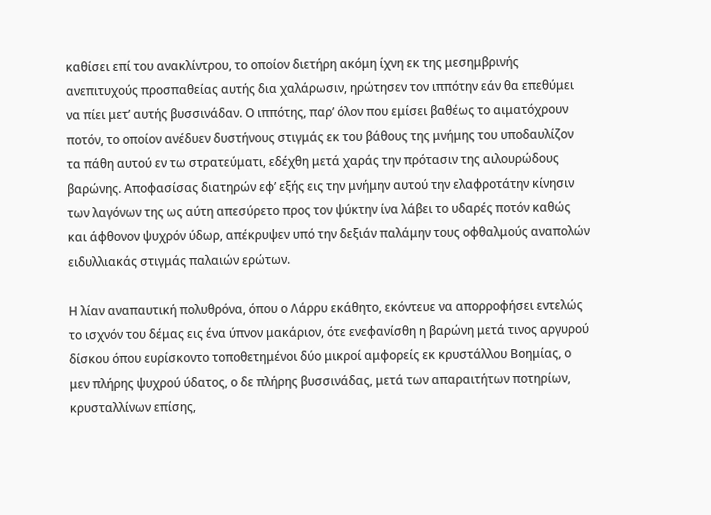καθίσει επί του ανακλίντρου, το οποίον διετήρη ακόμη ίχνη εκ της μεσημβρινής ανεπιτυχούς προσπαθείας αυτής δια χαλάρωσιν, ηρώτησεν τον ιππότην εάν θα επεθύμει να πίει μετ’ αυτής βυσσινάδαν. Ο ιππότης, παρ’ όλον που εμίσει βαθέως το αιματόχρουν ποτόν, το οποίον ανέδυεν δυστήνους στιγμάς εκ του βάθους της μνήμης του υποδαυλίζον τα πάθη αυτού εν τω στρατεύματι, εδέχθη μετά χαράς την πρότασιν της αιλουρώδους βαρώνης. Αποφασίσας διατηρών εφ’ εξής εις την μνήμην αυτού την ελαφροτάτην κίνησιν των λαγόνων της ως αύτη απεσύρετο προς τον ψύκτην ίνα λάβει το υδαρές ποτόν καθώς και άφθονον ψυχρόν ύδωρ, απέκρυψεν υπό την δεξιάν παλάμην τους οφθαλμούς αναπολών ειδυλλιακάς στιγμάς παλαιών ερώτων.

Η λίαν αναπαυτική πολυθρόνα, όπου ο Λάρρυ εκάθητο, εκόντευε να απορροφήσει εντελώς το ισχνόν του δέμας εις ένα ύπνον μακάριον, ότε ενεφανίσθη η βαρώνη μετά τινος αργυρού δίσκου όπου ευρίσκοντο τοποθετημένοι δύο μικροί αμφορείς εκ κρυστάλλου Βοημίας, ο μεν πλήρης ψυχρού ύδατος, ο δε πλήρης βυσσινάδας, μετά των απαραιτήτων ποτηρίων, κρυσταλλίνων επίσης,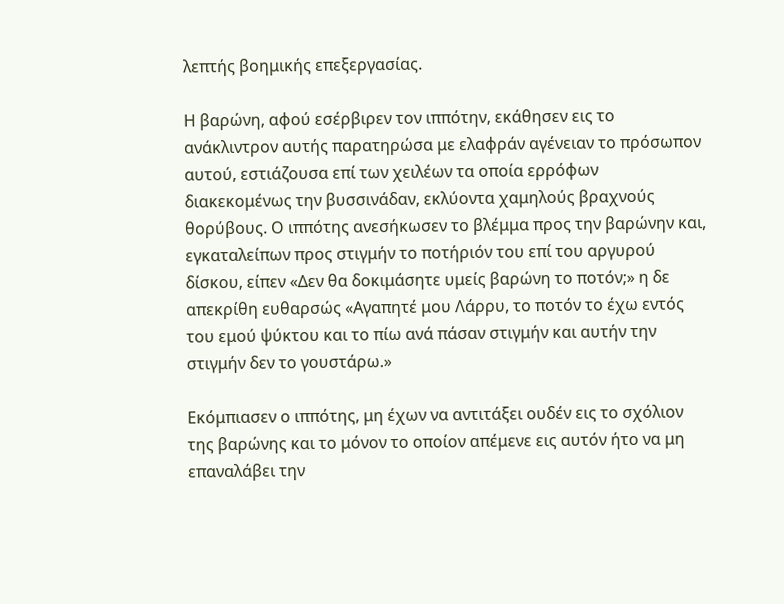λεπτής βοημικής επεξεργασίας.

Η βαρώνη, αφού εσέρβιρεν τον ιππότην, εκάθησεν εις το ανάκλιντρον αυτής παρατηρώσα με ελαφράν αγένειαν το πρόσωπον αυτού, εστιάζουσα επί των χειλέων τα οποία ερρόφων διακεκομένως την βυσσινάδαν, εκλύοντα χαμηλούς βραχνούς θορύβους. Ο ιππότης ανεσήκωσεν το βλέμμα προς την βαρώνην και, εγκαταλείπων προς στιγμήν το ποτήριόν του επί του αργυρού δίσκου, είπεν «Δεν θα δοκιμάσητε υμείς βαρώνη το ποτόν;» η δε απεκρίθη ευθαρσώς «Αγαπητέ μου Λάρρυ, το ποτόν το έχω εντός του εμού ψύκτου και το πίω ανά πάσαν στιγμήν και αυτήν την στιγμήν δεν το γουστάρω.»

Εκόμπιασεν ο ιππότης, μη έχων να αντιτάξει ουδέν εις το σχόλιον της βαρώνης και το μόνον το οποίον απέμενε εις αυτόν ήτο να μη επαναλάβει την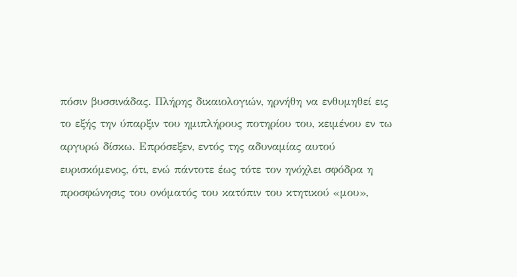πόσιν βυσσινάδας. Πλήρης δικαιολογιών, ηρνήθη να ενθυμηθεί εις το εξής την ύπαρξιν του ημιπλήρους ποτηρίου του, κειμένου εν τω αργυρώ δίσκω. Επρόσεξεν, εντός της αδυναμίας αυτού ευρισκόμενος, ότι, ενώ πάντοτε έως τότε τον ηνόχλει σφόδρα η προσφώνησις του ονόματός του κατόπιν του κτητικού «μου»,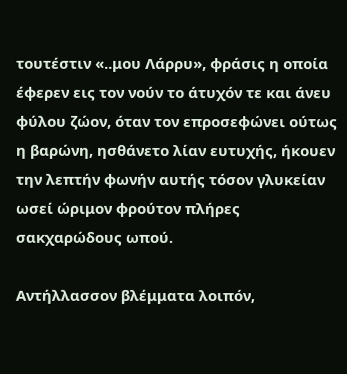τουτέστιν «..μου Λάρρυ», φράσις η οποία έφερεν εις τον νούν το άτυχόν τε και άνευ φύλου ζώον, όταν τον επροσεφώνει ούτως η βαρώνη, ησθάνετο λίαν ευτυχής, ήκουεν την λεπτήν φωνήν αυτής τόσον γλυκείαν ωσεί ώριμον φρούτον πλήρες σακχαρώδους ωπού.

Αντήλλασσον βλέμματα λοιπόν,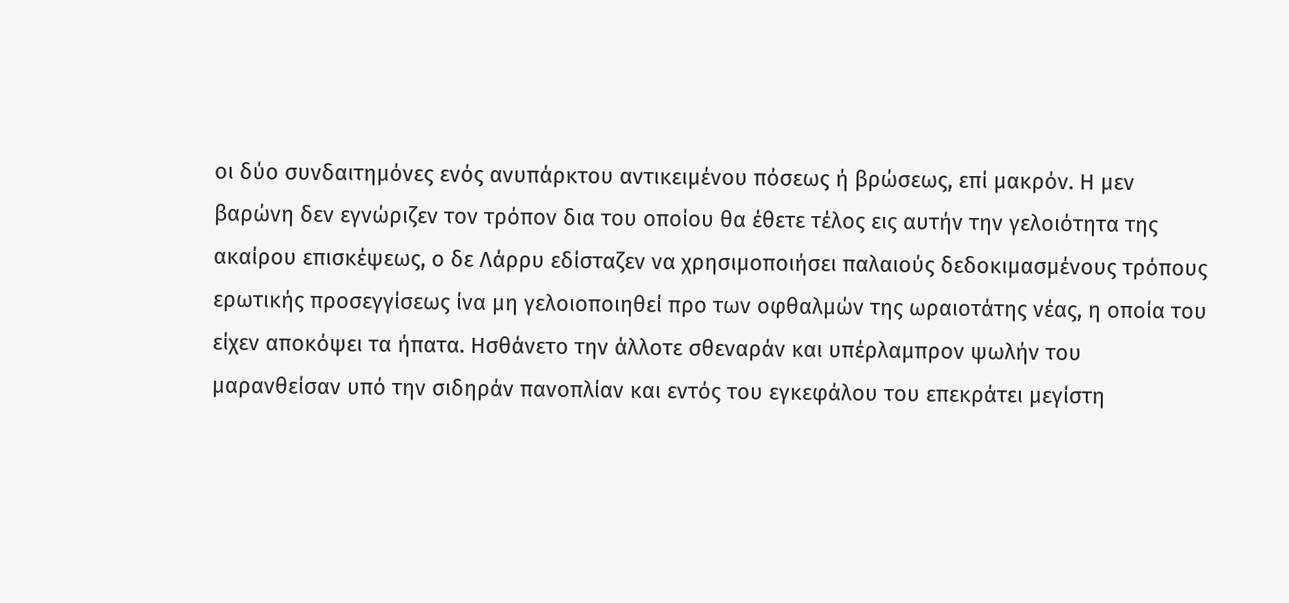οι δύο συνδαιτημόνες ενός ανυπάρκτου αντικειμένου πόσεως ή βρώσεως, επί μακρόν. Η μεν βαρώνη δεν εγνώριζεν τον τρόπον δια του οποίου θα έθετε τέλος εις αυτήν την γελοιότητα της ακαίρου επισκέψεως, ο δε Λάρρυ εδίσταζεν να χρησιμοποιήσει παλαιούς δεδοκιμασμένους τρόπους ερωτικής προσεγγίσεως ίνα μη γελοιοποιηθεί προ των οφθαλμών της ωραιοτάτης νέας, η οποία του είχεν αποκόψει τα ήπατα. Ησθάνετο την άλλοτε σθεναράν και υπέρλαμπρον ψωλήν του μαρανθείσαν υπό την σιδηράν πανοπλίαν και εντός του εγκεφάλου του επεκράτει μεγίστη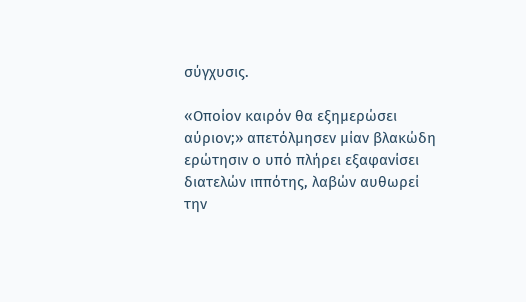σύγχυσις.

«Οποίον καιρόν θα εξημερώσει αύριον;» απετόλμησεν μίαν βλακώδη ερώτησιν ο υπό πλήρει εξαφανίσει διατελών ιππότης, λαβών αυθωρεί την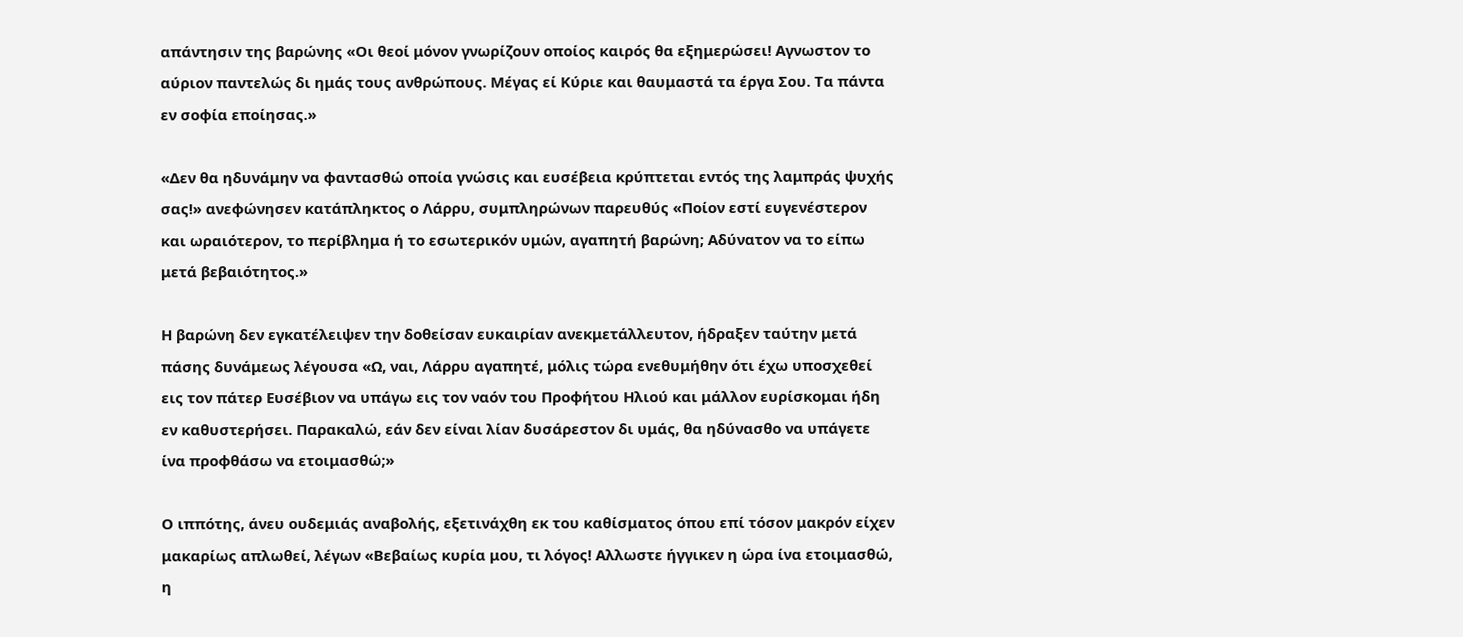απάντησιν της βαρώνης «Οι θεοί μόνον γνωρίζουν οποίος καιρός θα εξημερώσει! Αγνωστον το αύριον παντελώς δι ημάς τους ανθρώπους. Μέγας εί Κύριε και θαυμαστά τα έργα Σου. Τα πάντα εν σοφία εποίησας.»

«Δεν θα ηδυνάμην να φαντασθώ οποία γνώσις και ευσέβεια κρύπτεται εντός της λαμπράς ψυχής σας!» ανεφώνησεν κατάπληκτος ο Λάρρυ, συμπληρώνων παρευθύς «Ποίον εστί ευγενέστερον και ωραιότερον, το περίβλημα ή το εσωτερικόν υμών, αγαπητή βαρώνη; Αδύνατον να το είπω μετά βεβαιότητος.»

Η βαρώνη δεν εγκατέλειψεν την δοθείσαν ευκαιρίαν ανεκμετάλλευτον, ήδραξεν ταύτην μετά πάσης δυνάμεως λέγουσα «Ω, ναι, Λάρρυ αγαπητέ, μόλις τώρα ενεθυμήθην ότι έχω υποσχεθεί εις τον πάτερ Ευσέβιον να υπάγω εις τον ναόν του Προφήτου Ηλιού και μάλλον ευρίσκομαι ήδη εν καθυστερήσει. Παρακαλώ, εάν δεν είναι λίαν δυσάρεστον δι υμάς, θα ηδύνασθο να υπάγετε ίνα προφθάσω να ετοιμασθώ;»

Ο ιππότης, άνευ ουδεμιάς αναβολής, εξετινάχθη εκ του καθίσματος όπου επί τόσον μακρόν είχεν μακαρίως απλωθεί, λέγων «Βεβαίως κυρία μου, τι λόγος! Αλλωστε ήγγικεν η ώρα ίνα ετοιμασθώ, η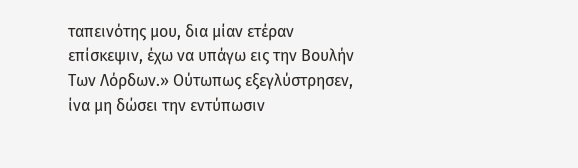ταπεινότης μου, δια μίαν ετέραν επίσκεψιν, έχω να υπάγω εις την Βουλήν Των Λόρδων.» Ούτωπως εξεγλύστρησεν, ίνα μη δώσει την εντύπωσιν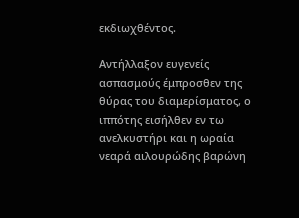εκδιωχθέντος.

Αντήλλαξον ευγενείς ασπασμούς έμπροσθεν της θύρας του διαμερίσματος, ο ιππότης εισήλθεν εν τω ανελκυστήρι και η ωραία νεαρά αιλουρώδης βαρώνη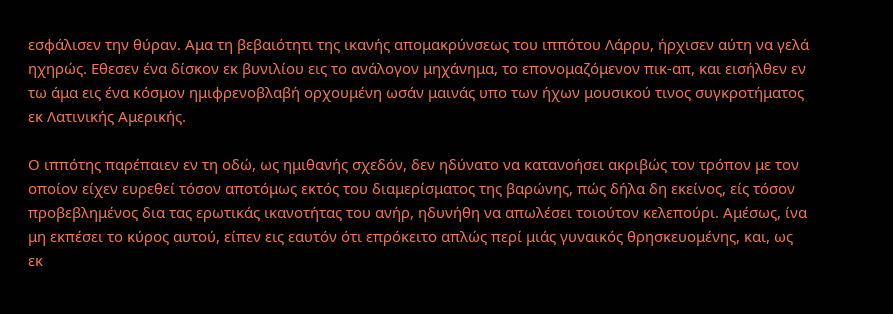εσφάλισεν την θύραν. Αμα τη βεβαιότητι της ικανής απομακρύνσεως του ιππότου Λάρρυ, ήρχισεν αύτη να γελά ηχηρώς. Εθεσεν ένα δίσκον εκ βυνιλίου εις το ανάλογον μηχάνημα, το επονομαζόμενον πικ-απ, και εισήλθεν εν τω άμα εις ένα κόσμον ημιφρενοβλαβή ορχουμένη ωσάν μαινάς υπο των ήχων μουσικού τινος συγκροτήματος εκ Λατινικής Αμερικής.

Ο ιππότης παρέπαιεν εν τη οδώ, ως ημιθανής σχεδόν, δεν ηδύνατο να κατανοήσει ακριβώς τον τρόπον με τον οποίον είχεν ευρεθεί τόσον αποτόμως εκτός του διαμερίσματος της βαρώνης, πώς δήλα δη εκείνος, είς τόσον προβεβλημένος δια τας ερωτικάς ικανοτήτας του ανήρ, ηδυνήθη να απωλέσει τοιούτον κελεπούρι. Αμέσως, ίνα μη εκπέσει το κύρος αυτού, είπεν εις εαυτόν ότι επρόκειτο απλώς περί μιάς γυναικός θρησκευομένης, και, ως εκ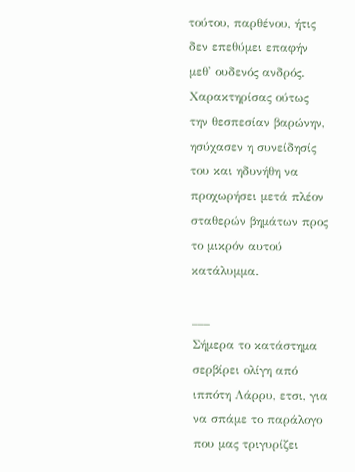τούτου, παρθένου, ήτις δεν επεθύμει επαφήν μεθ' ουδενός ανδρός. Χαρακτηρίσας ούτως την θεσπεσίαν βαρώνην, ησύχασεν η συνείδησίς του και ηδυνήθη να προχωρήσει μετά πλέον σταθερών βημάτων προς το μικρόν αυτού κατάλυμμα.

___
Σήμερα το κατάστημα σερβίρει ολίγη από ιππότη Λάρρυ, ετσι, για να σπάμε το παράλογο που μας τριγυρίζει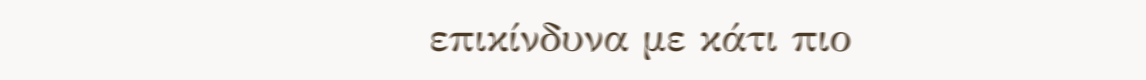επικίνδυνα με κάτι πιο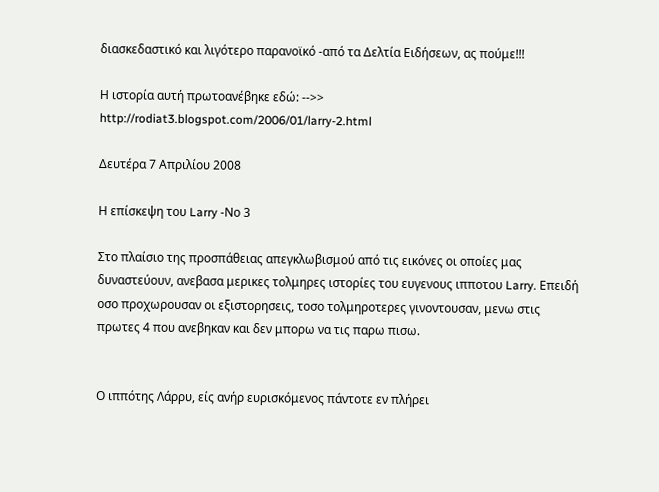διασκεδαστικό και λιγότερο παρανοϊκό -από τα Δελτία Ειδήσεων, ας πούμε!!!

Η ιστορία αυτή πρωτοανέβηκε εδώ: -->>
http://rodiat3.blogspot.com/2006/01/larry-2.html

Δευτέρα 7 Απριλίου 2008

Η επίσκεψη του Larry -Νο 3

Στο πλαίσιο της προσπάθειας απεγκλωβισμού από τις εικόνες οι οποίες μας δυναστεύουν, ανεβασα μερικες τολμηρες ιστορίες του ευγενους ιπποτου Larry. Επειδή οσο προχωρουσαν οι εξιστορησεις, τοσο τολμηροτερες γινοντουσαν, μενω στις πρωτες 4 που ανεβηκαν και δεν μπορω να τις παρω πισω.


Ο ιππότης Λάρρυ, είς ανήρ ευρισκόμενος πάντοτε εν πλήρει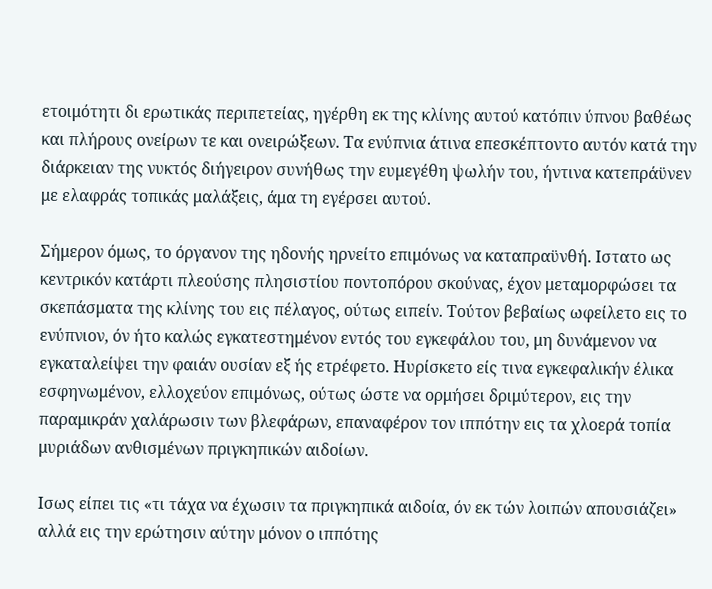ετοιμότητι δι ερωτικάς περιπετείας, ηγέρθη εκ της κλίνης αυτού κατόπιν ύπνου βαθέως και πλήρους ονείρων τε και ονειρώξεων. Τα ενύπνια άτινα επεσκέπτοντο αυτόν κατά την διάρκειαν της νυκτός διήγειρον συνήθως την ευμεγέθη ψωλήν του, ήντινα κατεπράϋνεν με ελαφράς τοπικάς μαλάξεις, άμα τη εγέρσει αυτού.

Σήμερον όμως, το όργανον της ηδονής ηρνείτο επιμόνως να καταπραϋνθή. Ιστατο ως κεντρικόν κατάρτι πλεούσης πλησιστίου ποντοπόρου σκούνας, έχον μεταμορφώσει τα σκεπάσματα της κλίνης του εις πέλαγος, ούτως ειπείν. Τούτον βεβαίως ωφείλετο εις το ενύπνιον, όν ήτο καλώς εγκατεστημένον εντός του εγκεφάλου του, μη δυνάμενον να εγκαταλείψει την φαιάν ουσίαν εξ ής ετρέφετο. Ηυρίσκετο είς τινα εγκεφαλικήν έλικα εσφηνωμένον, ελλοχεύον επιμόνως, ούτως ώστε να ορμήσει δριμύτερον, εις την παραμικράν χαλάρωσιν των βλεφάρων, επαναφέρον τον ιππότην εις τα χλοερά τοπία μυριάδων ανθισμένων πριγκηπικών αιδοίων.

Ισως είπει τις «τι τάχα να έχωσιν τα πριγκηπικά αιδοία, όν εκ τών λοιπών απουσιάζει» αλλά εις την ερώτησιν αύτην μόνον ο ιππότης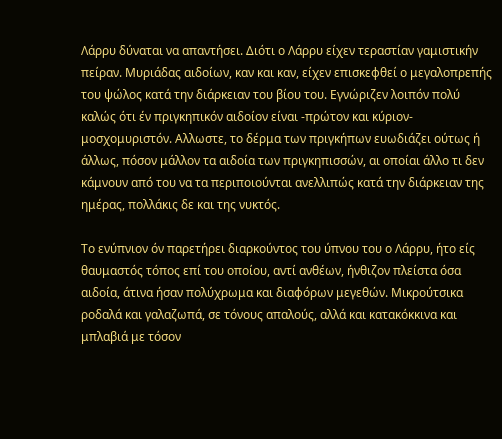Λάρρυ δύναται να απαντήσει. Διότι ο Λάρρυ είχεν τεραστίαν γαμιστικήν πείραν. Μυριάδας αιδοίων, καν και καν, είχεν επισκεφθεί ο μεγαλοπρεπής του ψώλος κατά την διάρκειαν του βίου του. Εγνώριζεν λοιπόν πολύ καλώς ότι έν πριγκηπικόν αιδοίον είναι -πρώτον και κύριον- μοσχομυριστόν. Αλλωστε, το δέρμα των πριγκήπων ευωδιάζει ούτως ή άλλως, πόσον μάλλον τα αιδοία των πριγκηπισσών, αι οποίαι άλλο τι δεν κάμνουν από του να τα περιποιούνται ανελλιπώς κατά την διάρκειαν της ημέρας, πολλάκις δε και της νυκτός.

Το ενύπνιον όν παρετήρει διαρκούντος του ύπνου του ο Λάρρυ, ήτο είς θαυμαστός τόπος επί του οποίου, αντί ανθέων, ήνθιζον πλείστα όσα αιδοία, άτινα ήσαν πολύχρωμα και διαφόρων μεγεθών. Μικρούτσικα ροδαλά και γαλαζωπά, σε τόνους απαλούς, αλλά και κατακόκκινα και μπλαβιά με τόσον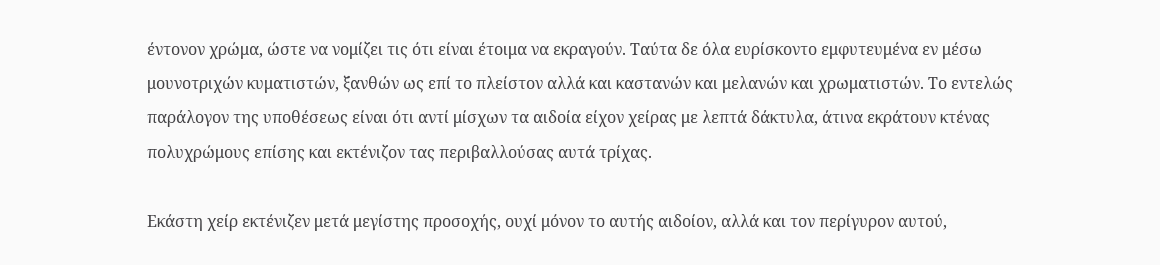έντονον χρώμα, ώστε να νομίζει τις ότι είναι έτοιμα να εκραγούν. Ταύτα δε όλα ευρίσκοντο εμφυτευμένα εν μέσω μουνοτριχών κυματιστών, ξανθών ως επί το πλείστον αλλά και καστανών και μελανών και χρωματιστών. Το εντελώς παράλογον της υποθέσεως είναι ότι αντί μίσχων τα αιδοία είχον χείρας με λεπτά δάκτυλα, άτινα εκράτουν κτένας πολυχρώμους επίσης και εκτένιζον τας περιβαλλούσας αυτά τρίχας.

Εκάστη χείρ εκτένιζεν μετά μεγίστης προσοχής, ουχί μόνον το αυτής αιδοίον, αλλά και τον περίγυρον αυτού,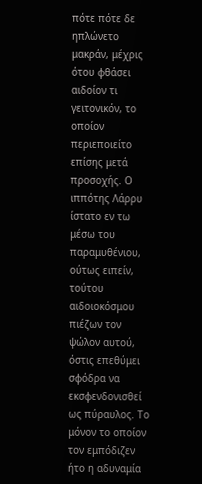πότε πότε δε ηπλώνετο μακράν, μέχρις ότου φθάσει αιδοίον τι γειτονικόν, το οποίον περιεποιείτο επίσης μετά προσοχής. Ο ιππότης Λάρρυ ίστατο εν τω μέσω του παραμυθένιου, ούτως ειπείν, τούτου αιδοιοκόσμου πιέζων τον ψώλον αυτού, όστις επεθύμει σφόδρα να εκσφενδονισθεί ως πύραυλος. Το μόνον το οποίον τον εμπόδιζεν ήτο η αδυναμία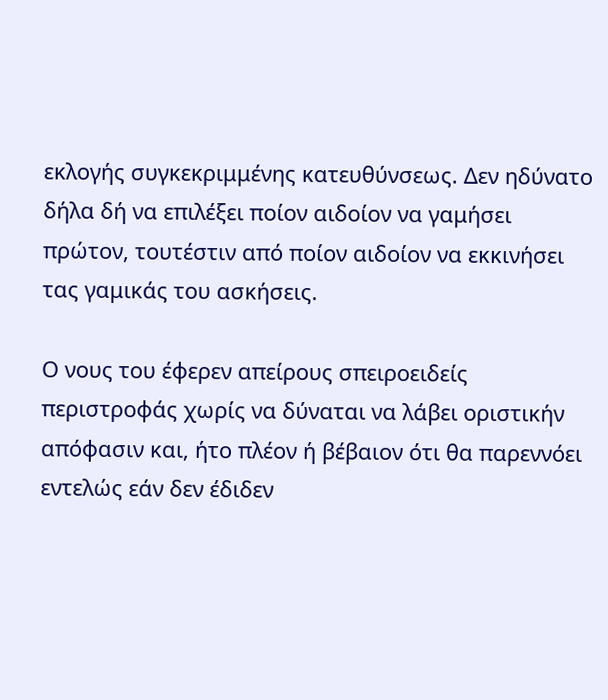εκλογής συγκεκριμμένης κατευθύνσεως. Δεν ηδύνατο δήλα δή να επιλέξει ποίον αιδοίον να γαμήσει πρώτον, τουτέστιν από ποίον αιδοίον να εκκινήσει τας γαμικάς του ασκήσεις.

Ο νους του έφερεν απείρους σπειροειδείς περιστροφάς χωρίς να δύναται να λάβει οριστικήν απόφασιν και, ήτο πλέον ή βέβαιον ότι θα παρεννόει εντελώς εάν δεν έδιδεν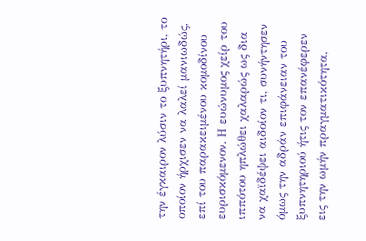την έγκαιρον λύσιν το ξυπνητήρι, το οποίον ήρχισεν να λαλεί μανιωδώς, επί του παρακειμένου κομοδίνου ευρισκόμενον. Η ευώνυμος χείρ του ιππότου ηπλώθει χαλαρώς ως δια να χαϊδέψει αιδοίον τι, συνήντησεν όμως την αδράν επιφάνειαν του ξυπνητηριού ήτις τον επανέφερεν εις την ωμήν πραγματικότητα,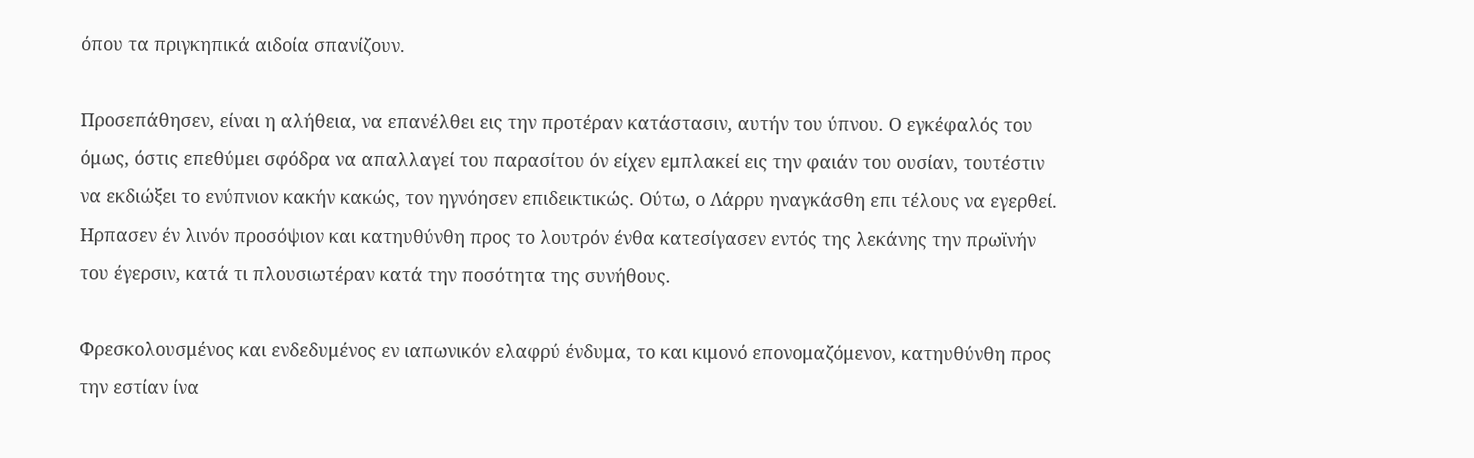όπου τα πριγκηπικά αιδοία σπανίζουν.

Προσεπάθησεν, είναι η αλήθεια, να επανέλθει εις την προτέραν κατάστασιν, αυτήν του ύπνου. Ο εγκέφαλός του όμως, όστις επεθύμει σφόδρα να απαλλαγεί του παρασίτου όν είχεν εμπλακεί εις την φαιάν του ουσίαν, τουτέστιν να εκδιώξει το ενύπνιον κακήν κακώς, τον ηγνόησεν επιδεικτικώς. Ούτω, ο Λάρρυ ηναγκάσθη επι τέλους να εγερθεί. Ηρπασεν έν λινόν προσόψιον και κατηυθύνθη προς το λουτρόν ένθα κατεσίγασεν εντός της λεκάνης την πρωϊνήν του έγερσιν, κατά τι πλουσιωτέραν κατά την ποσότητα της συνήθους.

Φρεσκολουσμένος και ενδεδυμένος εν ιαπωνικόν ελαφρύ ένδυμα, το και κιμονό επονομαζόμενον, κατηυθύνθη προς την εστίαν ίνα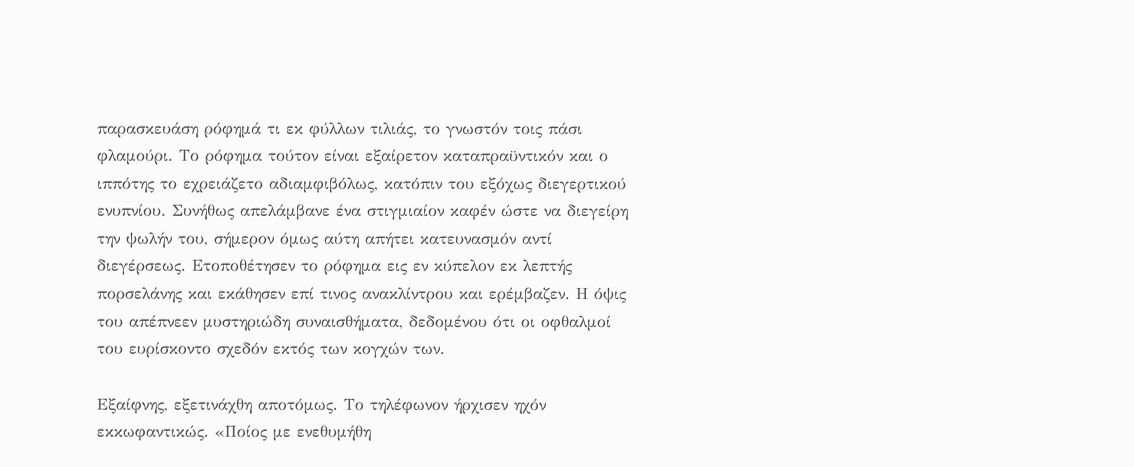παρασκευάση ρόφημά τι εκ φύλλων τιλιάς, το γνωστόν τοις πάσι φλαμούρι. Το ρόφημα τούτον είναι εξαίρετον καταπραϋντικόν και ο ιππότης το εχρειάζετο αδιαμφιβόλως, κατόπιν του εξόχως διεγερτικού ενυπνίου. Συνήθως απελάμβανε ένα στιγμιαίον καφέν ώστε να διεγείρη την ψωλήν του, σήμερον όμως αύτη απήτει κατευνασμόν αντί διεγέρσεως. Ετοποθέτησεν το ρόφημα εις εν κύπελον εκ λεπτής πορσελάνης και εκάθησεν επί τινος ανακλίντρου και ερέμβαζεν. Η όψις του απέπνεεν μυστηριώδη συναισθήματα, δεδομένου ότι οι οφθαλμοί του ευρίσκοντο σχεδόν εκτός των κογχών των.

Εξαίφνης, εξετινάχθη αποτόμως. Το τηλέφωνον ήρχισεν ηχόν εκκωφαντικώς. «Ποίος με ενεθυμήθη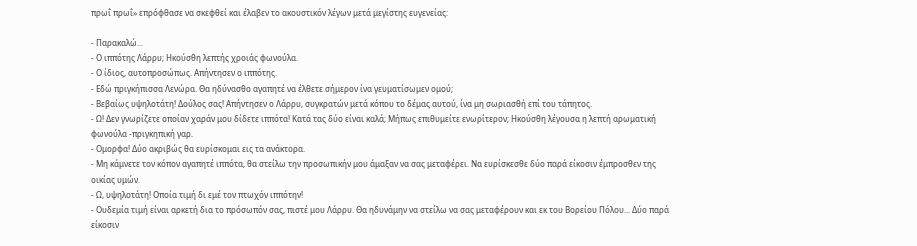πρωΐ πρωΐ» επρόφθασε να σκεφθεί και έλαβεν το ακουστικόν λέγων μετά μεγίστης ευγενείας:

- Παρακαλώ...
- Ο ιππότης Λάρρυ; Ηκούσθη λεπτής χροιάς φωνούλα.
- Ο ίδιος, αυτοπροσώπως. Απήντησεν ο ιππότης.
- Εδώ πριγκήπισσα Λενώρα. Θα ηδύνασθο αγαπητέ να έλθετε σήμερον ίνα γευματίσωμεν ομού;
- Βεβαίως υψηλοτάτη! Δούλος σας! Απήντησεν ο Λάρρυ, συγκρατών μετά κόπου το δέμας αυτού, ίνα μη σωριασθή επί του τάπητος.
- Ω! Δεν γνωρίζετε οποίαν χαράν μου δίδετε ιππότα! Κατά τας δύο είναι καλά; Μήπως επιθυμείτε ενωρίτερον; Ηκούσθη λέγουσα η λεπτή αρωματική φωνούλα -πριγκηπική γαρ.
- Ομορφα! Δύο ακριβώς θα ευρίσκομαι εις τα ανάκτορα.
- Μη κάμνετε τον κόπον αγαπητέ ιππότα, θα στείλω την προσωπικήν μου άμαξαν να σας μεταφέρει. Να ευρίσκεσθε δύο παρά είκοσιν έμπροσθεν της οικίας υμών.
- Ω, υψηλοτάτη! Οποία τιμή δι εμέ τον πτωχόν ιππότην!
- Ουδεμία τιμή είναι αρκετή δια το πρόσωπόν σας, πιστέ μου Λάρρυ. Θα ηδυνάμην να στείλω να σας μεταφέρουν και εκ του Βορείου Πόλου... Δύο παρά είκοσιν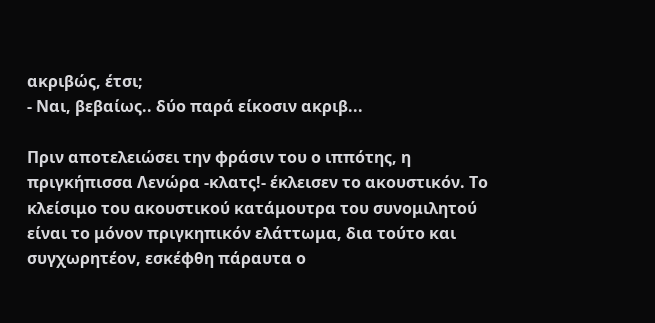ακριβώς, έτσι;
- Ναι, βεβαίως.. δύο παρά είκοσιν ακριβ...

Πριν αποτελειώσει την φράσιν του ο ιππότης, η πριγκήπισσα Λενώρα -κλατς!- έκλεισεν το ακουστικόν. Το κλείσιμο του ακουστικού κατάμουτρα του συνομιλητού είναι το μόνον πριγκηπικόν ελάττωμα, δια τούτο και συγχωρητέον, εσκέφθη πάραυτα ο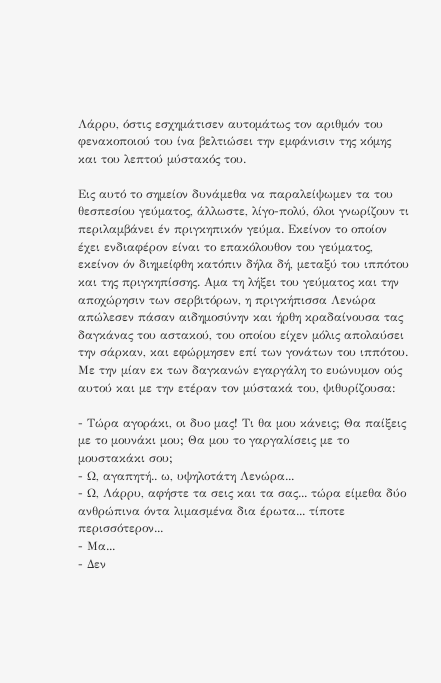Λάρρυ, όστις εσχημάτισεν αυτομάτως τον αριθμόν του φενακοποιού του ίνα βελτιώσει την εμφάνισιν της κόμης και του λεπτού μύστακός του.

Εις αυτό το σημείον δυνάμεθα να παραλείψωμεν τα του θεσπεσίου γεύματος, άλλωστε, λίγο-πολύ, όλοι γνωρίζουν τι περιλαμβάνει έν πριγκηπικόν γεύμα. Εκείνον το οποίον έχει ενδιαφέρον είναι το επακόλουθον του γεύματος, εκείνον όν διημείφθη κατόπιν δήλα δή, μεταξύ του ιππότου και της πριγκηπίσσης. Αμα τη λήξει του γεύματος και την αποχώρησιν των σερβιτόρων, η πριγκήπισσα Λενώρα απώλεσεν πάσαν αιδημοσύνην και ήρθη κραδαίνουσα τας δαγκάνας του αστακού, του οποίου είχεν μόλις απολαύσει την σάρκαν, και εφώρμησεν επί των γονάτων του ιππότου. Με την μίαν εκ των δαγκανών εγαργάλη το ευώνυμον ούς αυτού και με την ετέραν τον μύστακά του, ψιθυρίζουσα:

- Τώρα αγοράκι, οι δυο μας! Τι θα μου κάνεις; Θα παίξεις με το μουνάκι μου; Θα μου το γαργαλίσεις με το μουστακάκι σου;
- Ω, αγαπητή.. ω, υψηλοτάτη Λενώρα...
- Ω, Λάρρυ, αφήστε τα σεις και τα σας... τώρα είμεθα δύο ανθρώπινα όντα λιμασμένα δια έρωτα... τίποτε περισσότερον...
- Μα...
- Δεν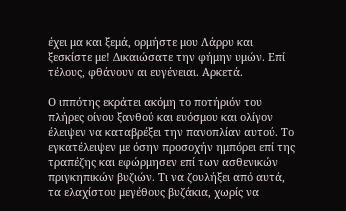έχει μα και ξεμά, ορμήστε μου Λάρρυ και ξεσκίστε με! Δικαιώσατε την φήμην υμών. Επί τέλους, φθάνουν αι ευγένειαι. Αρκετά.

Ο ιππότης εκράτει ακόμη το ποτήριόν του πλήρες οίνου ξανθού και ευόσμου και ολίγον έλειψεν να καταβρέξει την πανοπλίαν αυτού. Το εγκατέλειψεν με όσην προσοχήν ημπόρει επί της τραπέζης και εφώρμησεν επί των ασθενικών πριγκηπικών βυζιών. Τι να ζουλήξει από αυτά, τα ελαχίστου μεγέθους βυζάκια, χωρίς να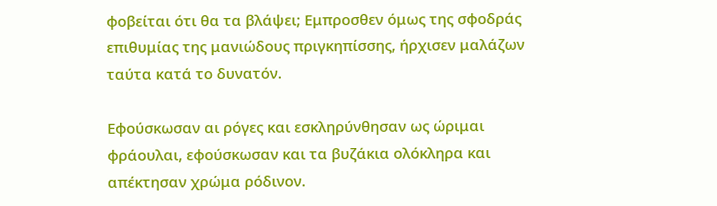φοβείται ότι θα τα βλάψει; Εμπροσθεν όμως της σφοδράς επιθυμίας της μανιώδους πριγκηπίσσης, ήρχισεν μαλάζων ταύτα κατά το δυνατόν.

Εφούσκωσαν αι ρόγες και εσκληρύνθησαν ως ώριμαι φράουλαι, εφούσκωσαν και τα βυζάκια ολόκληρα και απέκτησαν χρώμα ρόδινον.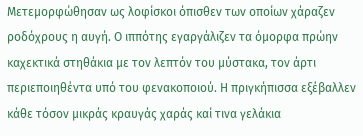Μετεμορφώθησαν ως λοφίσκοι όπισθεν των οποίων χάραζεν ροδόχρους η αυγή. Ο ιππότης εγαργάλιζεν τα όμορφα πρώην καχεκτικά στηθάκια με τον λεπτόν του μύστακα, τον άρτι περιεποιηθέντα υπό του φενακοποιού. Η πριγκήπισσα εξέβαλλεν κάθε τόσον μικράς κραυγάς χαράς καί τινα γελάκια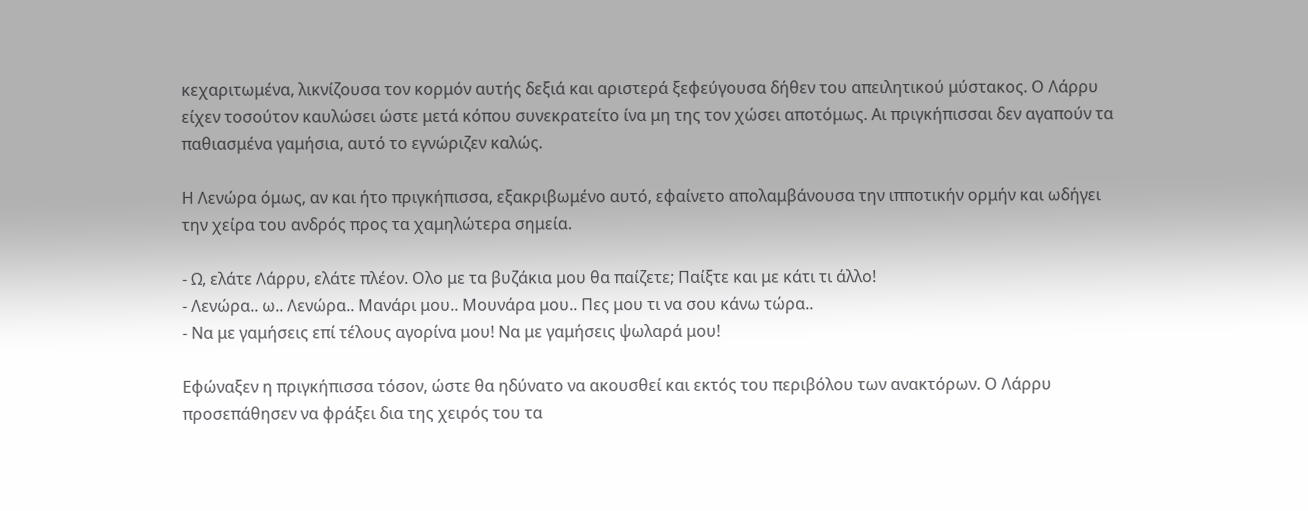κεχαριτωμένα, λικνίζουσα τον κορμόν αυτής δεξιά και αριστερά ξεφεύγουσα δήθεν του απειλητικού μύστακος. Ο Λάρρυ είχεν τοσούτον καυλώσει ώστε μετά κόπου συνεκρατείτο ίνα μη της τον χώσει αποτόμως. Αι πριγκήπισσαι δεν αγαπούν τα παθιασμένα γαμήσια, αυτό το εγνώριζεν καλώς.

Η Λενώρα όμως, αν και ήτο πριγκήπισσα, εξακριβωμένο αυτό, εφαίνετο απολαμβάνουσα την ιπποτικήν ορμήν και ωδήγει την χείρα του ανδρός προς τα χαμηλώτερα σημεία.

- Ω, ελάτε Λάρρυ, ελάτε πλέον. Ολο με τα βυζάκια μου θα παίζετε; Παίξτε και με κάτι τι άλλο!
- Λενώρα.. ω.. Λενώρα.. Μανάρι μου.. Μουνάρα μου.. Πες μου τι να σου κάνω τώρα..
- Να με γαμήσεις επί τέλους αγορίνα μου! Να με γαμήσεις ψωλαρά μου!

Εφώναξεν η πριγκήπισσα τόσον, ώστε θα ηδύνατο να ακουσθεί και εκτός του περιβόλου των ανακτόρων. Ο Λάρρυ προσεπάθησεν να φράξει δια της χειρός του τα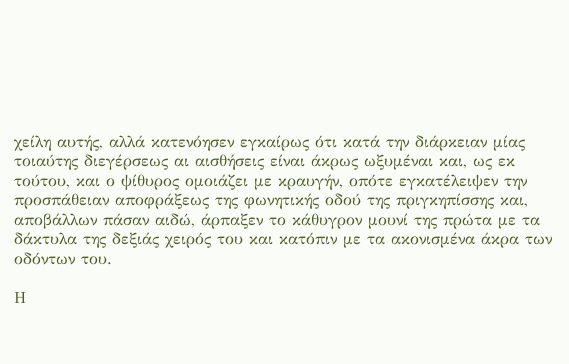χείλη αυτής, αλλά κατενόησεν εγκαίρως ότι κατά την διάρκειαν μίας τοιαύτης διεγέρσεως αι αισθήσεις είναι άκρως ωξυμέναι και, ως εκ τούτου, και ο ψίθυρος ομοιάζει με κραυγήν, οπότε εγκατέλειψεν την προσπάθειαν αποφράξεως της φωνητικής οδού της πριγκηπίσσης και, αποβάλλων πάσαν αιδώ, άρπαξεν το κάθυγρον μουνί της πρώτα με τα δάκτυλα της δεξιάς χειρός του και κατόπιν με τα ακονισμένα άκρα των οδόντων του.

Η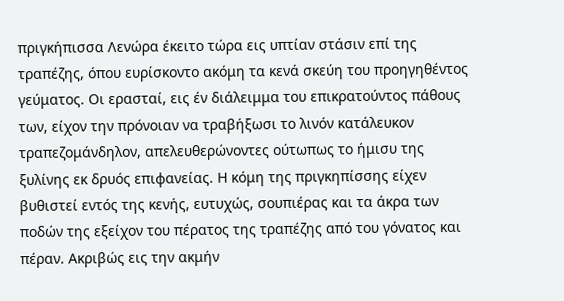πριγκήπισσα Λενώρα έκειτο τώρα εις υπτίαν στάσιν επί της τραπέζης, όπου ευρίσκοντο ακόμη τα κενά σκεύη του προηγηθέντος γεύματος. Οι ερασταί, εις έν διάλειμμα του επικρατούντος πάθους των, είχον την πρόνοιαν να τραβήξωσι το λινόν κατάλευκον τραπεζομάνδηλον, απελευθερώνοντες ούτωπως το ήμισυ της ξυλίνης εκ δρυός επιφανείας. Η κόμη της πριγκηπίσσης είχεν βυθιστεί εντός της κενής, ευτυχώς, σουπιέρας και τα άκρα των ποδών της εξείχον του πέρατος της τραπέζης από του γόνατος και πέραν. Ακριβώς εις την ακμήν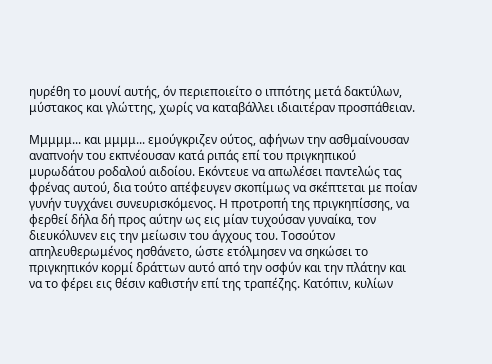ηυρέθη το μουνί αυτής, όν περιεποιείτο ο ιππότης μετά δακτύλων, μύστακος και γλώττης, χωρίς να καταβάλλει ιδιαιτέραν προσπάθειαν.

Μμμμμ... και μμμμ... εμούγκριζεν ούτος, αφήνων την ασθμαίνουσαν αναπνοήν του εκπνέουσαν κατά ριπάς επί του πριγκηπικού μυρωδάτου ροδαλού αιδοίου. Εκόντευε να απωλέσει παντελώς τας φρένας αυτού, δια τούτο απέφευγεν σκοπίμως να σκέπτεται με ποίαν γυνήν τυγχάνει συνευρισκόμενος. Η προτροπή της πριγκηπίσσης, να φερθεί δήλα δή προς αύτην ως εις μίαν τυχούσαν γυναίκα, τον διευκόλυνεν εις την μείωσιν του άγχους του. Τοσούτον απηλευθερωμένος ησθάνετο, ώστε ετόλμησεν να σηκώσει το πριγκηπικόν κορμί δράττων αυτό από την οσφύν και την πλάτην και να το φέρει εις θέσιν καθιστήν επί της τραπέζης. Κατόπιν, κυλίων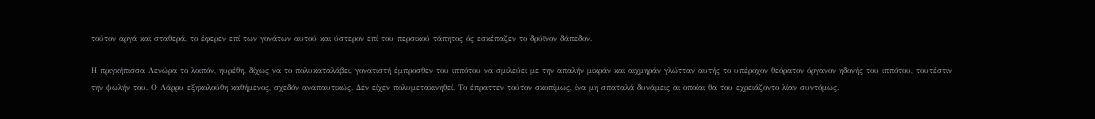τούτον αργά και σταθερά, το έφερεν επί των γονάτων αυτού και ύστερον επί του περσικού τάπητος ός εσκέπαζεν το δρύϊνον δάπεδον.

Η πριγκήπισσα Λενώρα το λοιπόν, ηυρέθη, δίχως να το πολυκαταλάβει, γονατιστή έμπροσθεν του ιππότου να σμιλεύει με την απαλήν μικράν και αιχμηράν γλώτταν αυτής το υπέροχον θεόρατον όργανον ηδονής του ιππότου, τουτέστιν την ψωλήν του. Ο Λάρρυ εξηκολούθη καθήμενος, σχεδόν αναπαυτικώς. Δεν είχεν πολυμετακινηθεί. Το έπραττεν τούτον σκοπίμως, ίνα μη σπαταλά δυνάμεις αι οποίαι θα του εχρειάζοντο λίαν συντόμως.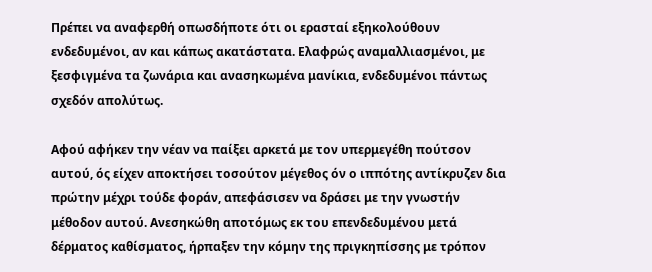Πρέπει να αναφερθή οπωσδήποτε ότι οι ερασταί εξηκολούθουν ενδεδυμένοι, αν και κάπως ακατάστατα. Ελαφρώς αναμαλλιασμένοι, με ξεσφιγμένα τα ζωνάρια και ανασηκωμένα μανίκια, ενδεδυμένοι πάντως σχεδόν απολύτως.

Αφού αφήκεν την νέαν να παίξει αρκετά με τον υπερμεγέθη πούτσον αυτού, ός είχεν αποκτήσει τοσούτον μέγεθος όν ο ιππότης αντίκρυζεν δια πρώτην μέχρι τούδε φοράν, απεφάσισεν να δράσει με την γνωστήν μέθοδον αυτού. Ανεσηκώθη αποτόμως εκ του επενδεδυμένου μετά δέρματος καθίσματος, ήρπαξεν την κόμην της πριγκηπίσσης με τρόπον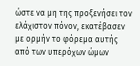ώστε να μη της προξενήσει τον ελάχιστον πόνον, εκατέβασεν με ορμήν το φόρεμα αυτής από των υπερόχων ώμων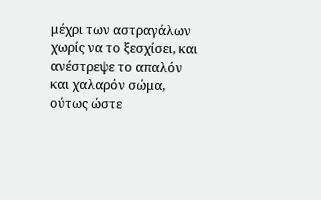μέχρι των αστραγάλων χωρίς να το ξεσχίσει, και ανέστρεψε το απαλόν και χαλαρόν σώμα, ούτως ώστε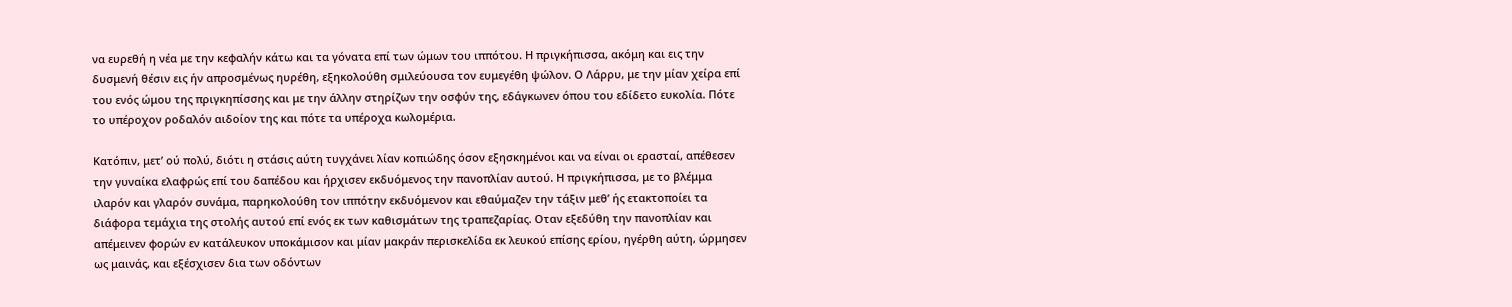να ευρεθή η νέα με την κεφαλήν κάτω και τα γόνατα επί των ώμων του ιππότου. Η πριγκήπισσα, ακόμη και εις την δυσμενή θέσιν εις ήν απροσμένως ηυρέθη, εξηκολούθη σμιλεύουσα τον ευμεγέθη ψώλον. Ο Λάρρυ, με την μίαν χείρα επί του ενός ώμου της πριγκηπίσσης και με την άλλην στηρίζων την οσφύν της, εδάγκωνεν όπου του εδίδετο ευκολία. Πότε το υπέροχον ροδαλόν αιδοίον της και πότε τα υπέροχα κωλομέρια.

Κατόπιν, μετ’ ού πολύ, διότι η στάσις αύτη τυγχάνει λίαν κοπιώδης όσον εξησκημένοι και να είναι οι ερασταί, απέθεσεν την γυναίκα ελαφρώς επί του δαπέδου και ήρχισεν εκδυόμενος την πανοπλίαν αυτού. Η πριγκήπισσα, με το βλέμμα ιλαρόν και γλαρόν συνάμα, παρηκολούθη τον ιππότην εκδυόμενον και εθαύμαζεν την τάξιν μεθ’ ής ετακτοποίει τα διάφορα τεμάχια της στολής αυτού επί ενός εκ των καθισμάτων της τραπεζαρίας. Οταν εξεδύθη την πανοπλίαν και απέμεινεν φορών εν κατάλευκον υποκάμισον και μίαν μακράν περισκελίδα εκ λευκού επίσης ερίου, ηγέρθη αύτη, ώρμησεν ως μαινάς, και εξέσχισεν δια των οδόντων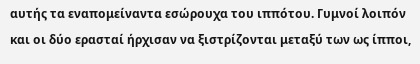αυτής τα εναπομείναντα εσώρουχα του ιππότου. Γυμνοί λοιπόν και οι δύο ερασταί ήρχισαν να ξιστρίζονται μεταξύ των ως ίπποι,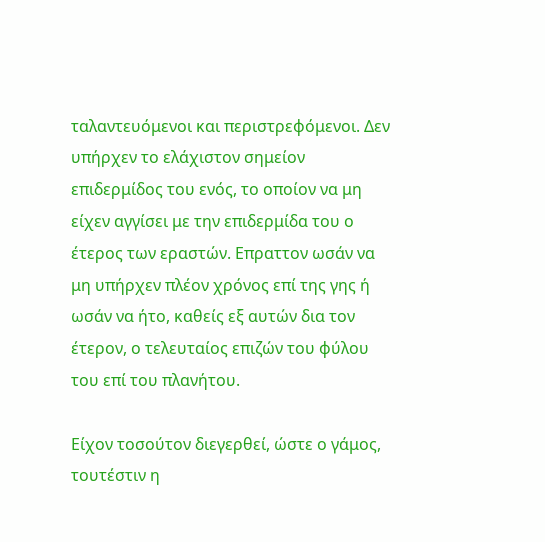ταλαντευόμενοι και περιστρεφόμενοι. Δεν υπήρχεν το ελάχιστον σημείον επιδερμίδος του ενός, το οποίον να μη είχεν αγγίσει με την επιδερμίδα του ο έτερος των εραστών. Επραττον ωσάν να μη υπήρχεν πλέον χρόνος επί της γης ή ωσάν να ήτο, καθείς εξ αυτών δια τον έτερον, ο τελευταίος επιζών του φύλου του επί του πλανήτου.

Είχον τοσούτον διεγερθεί, ώστε ο γάμος, τουτέστιν η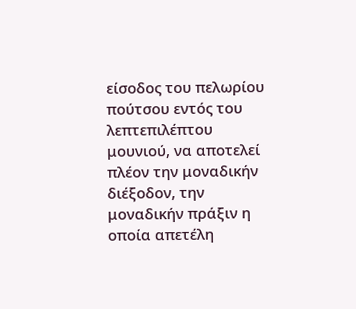είσοδος του πελωρίου πούτσου εντός του λεπτεπιλέπτου μουνιού, να αποτελεί πλέον την μοναδικήν διέξοδον, την μοναδικήν πράξιν η οποία απετέλη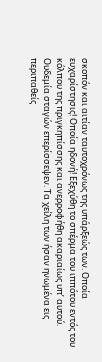σκοπόν και αιτίαν ταυτοχρόνως της υπάρξεώς των. Οποία ευχαρίστησις! Οποία ηδονή! Εξεχύθη το σπέρμα του ιππότου εντός του κόλπου της πριγκηπίσσης και ανερροφήθη ακαριαίως υπ’ αυτού. Ουδεμία σταγών επερίσσεψεν. Τα χείλη των ήσαν ηνωμένα εις περιπαθείς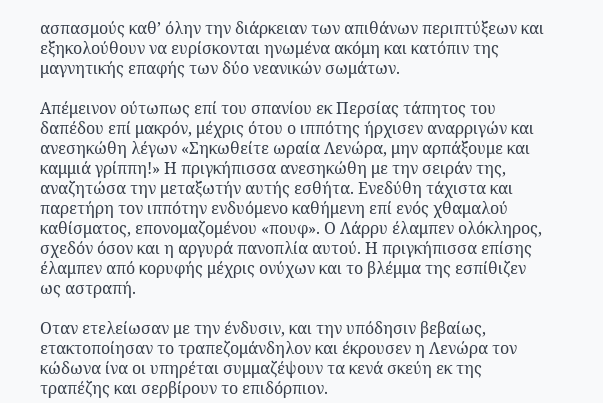ασπασμούς καθ’ όλην την διάρκειαν των απιθάνων περιπτύξεων και εξηκολούθουν να ευρίσκονται ηνωμένα ακόμη και κατόπιν της μαγνητικής επαφής των δύο νεανικών σωμάτων.

Απέμεινον ούτωπως επί του σπανίου εκ Περσίας τάπητος του δαπέδου επί μακρόν, μέχρις ότου ο ιππότης ήρχισεν αναρριγών και ανεσηκώθη λέγων «Σηκωθείτε ωραία Λενώρα, μην αρπάξουμε και καμμιά γρίππη!» Η πριγκήπισσα ανεσηκώθη με την σειράν της, αναζητώσα την μεταξωτήν αυτής εσθήτα. Ενεδύθη τάχιστα και παρετήρη τον ιππότην ενδυόμενο καθήμενη επί ενός χθαμαλού καθίσματος, επονομαζομένου «πουφ». Ο Λάρρυ έλαμπεν ολόκληρος, σχεδόν όσον και η αργυρά πανοπλία αυτού. Η πριγκήπισσα επίσης έλαμπεν από κορυφής μέχρις ονύχων και το βλέμμα της εσπίθιζεν ως αστραπή.

Οταν ετελείωσαν με την ένδυσιν, και την υπόδησιν βεβαίως, ετακτοποίησαν το τραπεζομάνδηλον και έκρουσεν η Λενώρα τον κώδωνα ίνα οι υπηρέται συμμαζέψουν τα κενά σκεύη εκ της τραπέζης και σερβίρουν το επιδόρπιον.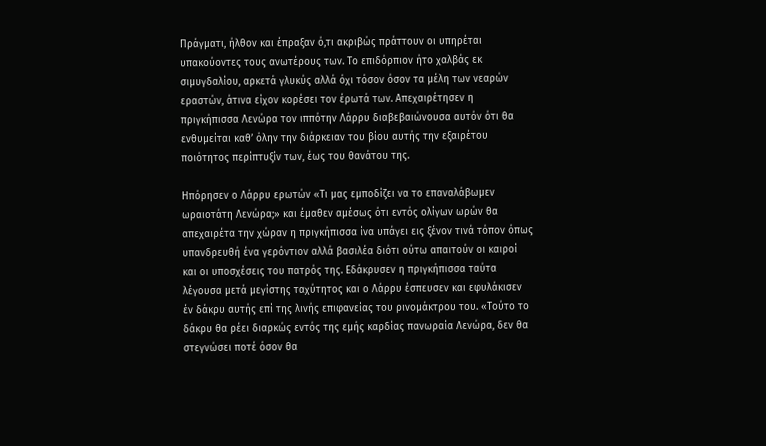Πράγματι, ήλθον και έπραξαν ό,τι ακριβώς πράττουν οι υπηρέται υπακούοντες τους ανωτέρους των. Το επιδόρπιον ήτο χαλβάς εκ σιμυγδαλίου, αρκετά γλυκύς αλλά όχι τόσον όσον τα μέλη των νεαρών εραστών, άτινα είχον κορέσει τον έρωτά των. Απεχαιρέτησεν η πριγκήπισσα Λενώρα τον ιππότην Λάρρυ διαβεβαιώνουσα αυτόν ότι θα ενθυμείται καθ’ όλην την διάρκειαν του βίου αυτής την εξαιρέτου ποιότητος περίπτυξίν των, έως του θανάτου της.

Ηπόρησεν ο Λάρρυ ερωτών «Τι μας εμποδίζει να το επαναλάβωμεν ωραιοτάτη Λενώρα;» και έμαθεν αμέσως ότι εντός ολίγων ωρών θα απεχαιρέτα την χώραν η πριγκήπισσα ίνα υπάγει εις ξένον τινά τόπον όπως υπανδρευθή ένα γερόντιον αλλά βασιλέα διότι ούτω απαιτούν οι καιροί και οι υποσχέσεις του πατρός της. Εδάκρυσεν η πριγκήπισσα ταύτα λέγουσα μετά μεγίστης ταχύτητος και ο Λάρρυ έσπευσεν και εφυλάκισεν έν δάκρυ αυτής επί της λινής επιφανείας του ρινομάκτρου του. «Τούτο το δάκρυ θα ρέει διαρκώς εντός της εμής καρδίας πανωραία Λενώρα, δεν θα στεγνώσει ποτέ όσον θα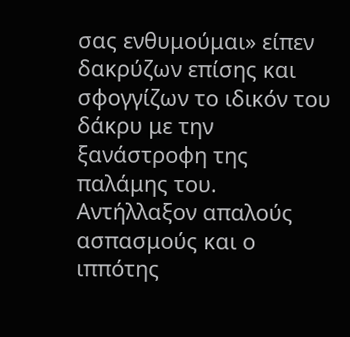σας ενθυμούμαι» είπεν δακρύζων επίσης και σφογγίζων το ιδικόν του δάκρυ με την ξανάστροφη της παλάμης του. Αντήλλαξον απαλούς ασπασμούς και ο ιππότης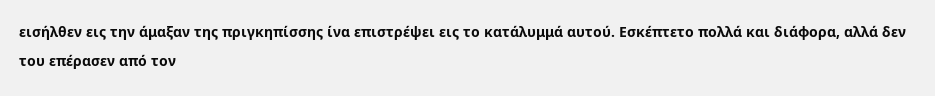εισήλθεν εις την άμαξαν της πριγκηπίσσης ίνα επιστρέψει εις το κατάλυμμά αυτού. Εσκέπτετο πολλά και διάφορα, αλλά δεν του επέρασεν από τον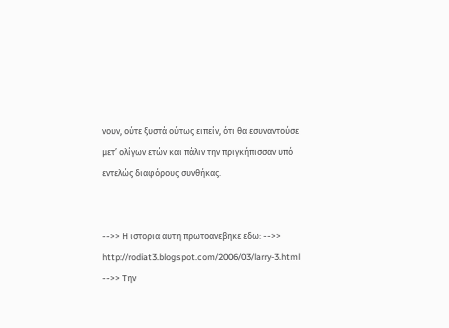νουν, ούτε ξυστά ούτως ειπείν, ότι θα εσυναντούσε μετ’ ολίγων ετών και πάλιν την πριγκήπισσαν υπό εντελώς διαφόρους συνθήκας.


-->> Η ιστορια αυτη πρωτοανεβηκε εδω: -->> http://rodiat3.blogspot.com/2006/03/larry-3.html
-->> Την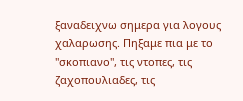ξαναδειχνω σημερα για λογους χαλαρωσης. Πηξαμε πια με το "σκοπιανο", τις ντοπες, τις ζαχοπουλιαδες, τις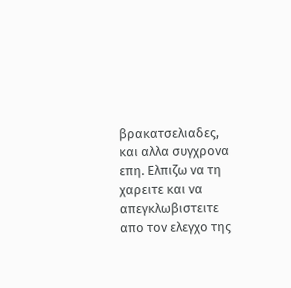βρακατσελιαδες, και αλλα συγχρονα επη. Ελπιζω να τη χαρειτε και να απεγκλωβιστειτε απο τον ελεγχο της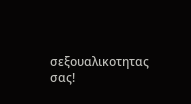σεξουαλικοτητας σας!